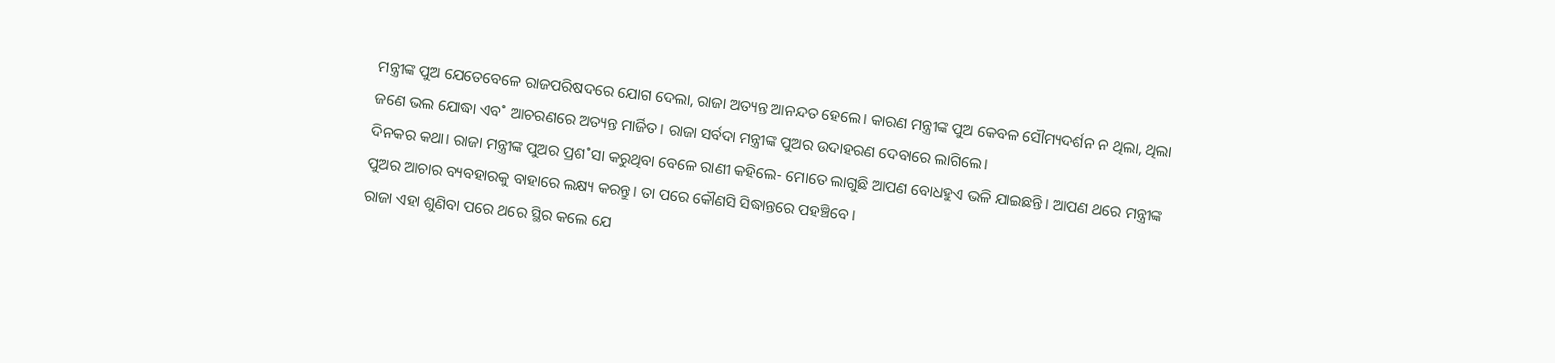ମନ୍ତ୍ରୀଙ୍କ ପୁଅ ଯେତେବେଳେ ରାଜପରିଷଦରେ ଯୋଗ ଦେଲା, ରାଜା ଅତ୍ୟନ୍ତ ଆନନ୍ଦତ ହେଲେ। କାରଣ ମନ୍ତ୍ରୀଙ୍କ ପୁଅ କେବଳ ସୌମ୍ୟଦର୍ଶନ ନ ଥିଲା, ଥିଲା ଜଣେ ଭଲ ଯୋଦ୍ଧା ଏବ˚ ଆଚରଣରେ ଅତ୍ୟନ୍ତ ମାର୍ଜିତ। ରାଜା ସର୍ବଦା ମନ୍ତ୍ରୀଙ୍କ ପୁଅର ଉଦାହରଣ ଦେବାରେ ଲାଗିଲେ।
ଦିନକର କଥା। ରାଜା ମନ୍ତ୍ରୀଙ୍କ ପୁଅର ପ୍ରଶ˚ସା କରୁଥିବା ବେଳେ ରାଣୀ କହିଲେ- ମୋତେ ଲାଗୁଛି ଆପଣ ବୋଧହୁଏ ଭଳି ଯାଇଛନ୍ତି। ଆପଣ ଥରେ ମନ୍ତ୍ରୀଙ୍କ ପୁଅର ଆଚାର ବ୍ୟବହାରକୁ ବାହାରେ ଲକ୍ଷ୍ୟ କରନ୍ତୁ। ତା ପରେ କୌଣସି ସିଦ୍ଧାନ୍ତରେ ପହଞ୍ଚିବେ।
ରାଜା ଏହା ଶୁଣିବା ପରେ ଥରେ ସ୍ଥିର କଲେ ଯେ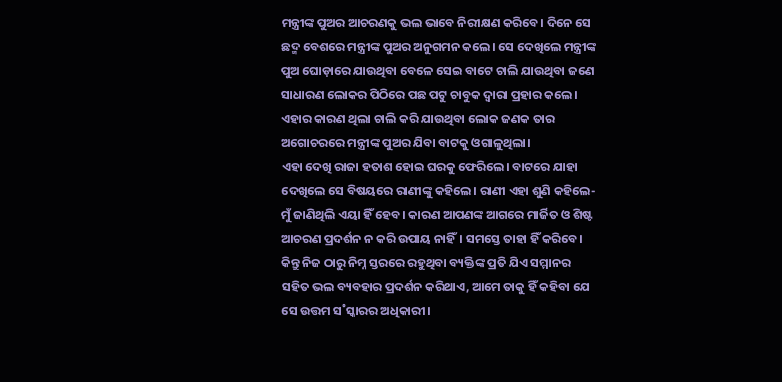ମନ୍ତ୍ରୀଙ୍କ ପୁଅର ଆଚରଣକୁ ଭଲ ଭାବେ ନିରୀକ୍ଷଣ କରିବେ। ଦିନେ ସେ ଛଦ୍ମ ବେଶରେ ମନ୍ତ୍ରୀଙ୍କ ପୁଅର ଅନୁଗମନ କଲେ। ସେ ଦେଖିଲେ ମନ୍ତ୍ରୀଙ୍କ ପୁଅ ଘୋଡ଼ାରେ ଯାଉଥିବା ବେଳେ ସେଇ ବାଟେ ଚାଲି ଯାଉଥିବା ଜଣେ ସାଧାରଣ ଲୋକର ପିଠିରେ ପଛ ପଟୁ ଚାବୁକ ଦ୍ବାରା ପ୍ରହାର କଲେ। ଏହାର କାରଣ ଥିଲା ଚାଲି କରି ଯାଉଥିବା ଲୋକ ଜଣକ ତାର ଅଗୋଚରରେ ମନ୍ତ୍ରୀଙ୍କ ପୁଅର ଯିବା ବାଟକୁ ଓଗାଳୁଥିଲା।
ଏହା ଦେଖି ରାଜା ହତାଶ ହୋଇ ଘରକୁ ଫେରିଲେ। ବାଟରେ ଯାହା ଦେଖିଲେ ସେ ବିଷୟରେ ରାଣୀଙ୍କୁ କହିଲେ। ରାଣୀ ଏହା ଶୁଣି କହିଲେ- ମୁଁ ଜାଣିଥିଲି ଏୟା ହିଁ ହେବ। କାରଣ ଆପଣଙ୍କ ଆଗରେ ମାର୍ଜିତ ଓ ଶିଷ୍ଟ ଆଚରଣ ପ୍ରଦର୍ଶନ ନ କରି ଉପାୟ ନାହିଁ। ସମସ୍ତେ ତାହା ହିଁ କରିବେ। କିନ୍ତୁ ନିଜ ଠାରୁ ନିମ୍ନ ସ୍ତରରେ ରହୁଥିବା ବ୍ୟକ୍ତିଙ୍କ ପ୍ରତି ଯିଏ ସମ୍ମାନର ସହିତ ଭଲ ବ୍ୟବହାର ପ୍ରଦର୍ଶନ କରିଥାଏ, ଆମେ ତାକୁ ହିଁ କହିବା ଯେ ସେ ଉତ୍ତମ ସ˚ସ୍କାରର ଅଧିକାରୀ।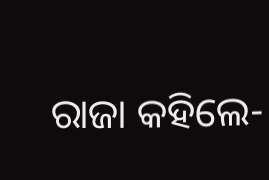ରାଜା କହିଲେ-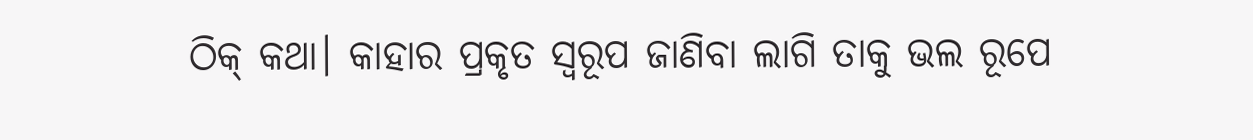ଠିକ୍ କଥା। କାହାର ପ୍ରକୃତ ସ୍ବରୂପ ଜାଣିବା ଲାଗି ତାକୁ ଭଲ ରୂପେ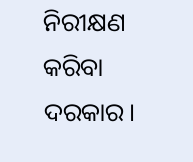ନିରୀକ୍ଷଣ କରିବା ଦରକାର।